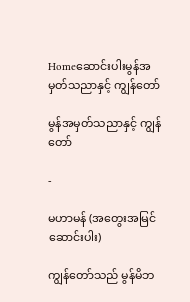Homeဆောင်းပါးမွန်အမှတ်သညာနှင့် ကျွန်တော်

မွန်အမှတ်သညာနှင့် ကျွန်တော်

-

မဟာမန် (အတွေးအမြင်ဆောင်းပါး)

ကျွန်တော်သည် မွန်မိဘ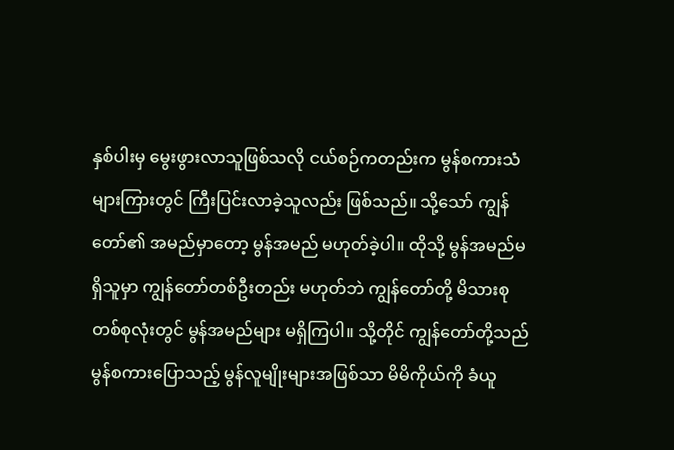နှစ်ပါးမှ မွေးဖွားလာသူဖြစ်သလို ငယ်စဉ်ကတည်းက မွန်စကားသံများကြားတွင် ကြီးပြင်းလာခဲ့သူလည်း ဖြစ်သည်။ သို့သော် ကျွန်တော်၏ အမည်မှာတော့ မွန်အမည် မဟုတ်ခဲ့ပါ။ ထိုသို့ မွန်အမည်မရှိသူမှာ ကျွန်တော်တစ်ဦးတည်း မဟုတ်ဘဲ ကျွန်တော်တို့ မိသားစုတစ်စုလုံးတွင် မွန်အမည်များ မရှိကြပါ။ သို့တိုင် ကျွန်တော်တို့သည် မွန်စကားပြောသည့် မွန်လူမျိုးများအဖြစ်သာ မိမိကိုယ်ကို ခံယူ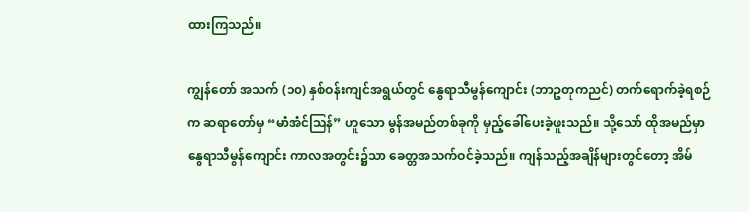ထားကြသည်။

ကျွန်တော် အသက် (၁၀) နှစ်ဝန်းကျင်အရွယ်တွင် နွေရာသီမွန်ကျောင်း (ဘာဥတုကညင်) တက်ရောက်ခဲ့ရစဉ်က ဆရာတော်မှ “မာံအံင်သြန်” ဟူသော မွန်အမည်တစ်ခုကို မှည့်ခေါ်ပေးခဲ့ဖူးသည်။ သို့သော် ထိုအမည်မှာ နွေရာသီမွန်ကျောင်း ကာလအတွင်း၌သာ ခေတ္တအသက်ဝင်ခဲ့သည်။ ကျန်သည့်အချိန်များတွင်တော့ အိမ်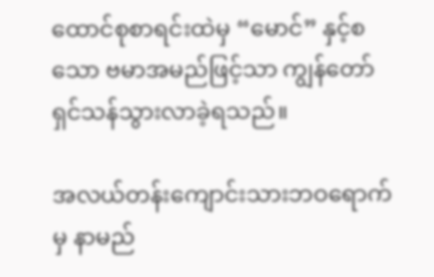ထောင်စုစာရင်းထဲမှ “မောင်” နှင့်စသော ဗမာအမည်ဖြင့်သာ ကျွန်တော် ရှင်သန်သွားလာခဲ့ရသည်။

အလယ်တန်းကျောင်းသားဘဝရောက်မှ နာမည်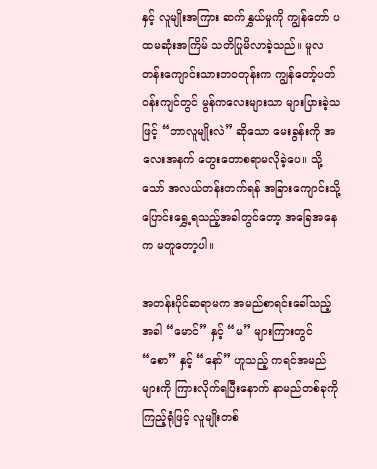နှင့် လူမျိုးအကြား ဆက်နွှယ်မှုကို ကျွန်တော် ပထမဆုံးအကြိမ် သတိပြုမိလာခဲ့သည်။ မူလတန်းကျောင်းသားဘဝတုန်းက ကျွန်တော့်ပတ်ဝန်းကျင်တွင် မွန်ကလေးများသာ များပြားခဲ့သဖြင့် “ဘာလူမျိုးလဲ” ဆိုသော မေးခွန်းကို အလေးအနက် တွေးတောစရာမလိုခဲ့ပေ။ သို့သော် အလယ်တန်းတက်ရန် အခြားကျောင်းသို့ ပြောင်းရွှေ့ရသည့်အခါတွင်တော့ အခြေအနေက မတူတော့ပါ။

အတန်းပိုင်ဆရာမက အမည်စာရင်းခေါ်သည့်အခါ “မောင်” နှင့် “မ” များကြားတွင် “စော” နှင့် “နော်” ဟူသည့် ကရင်အမည်များကို ကြားလိုက်ရပြီးနောက် နာမည်တစ်ခုကို ကြည့်ရုံဖြင့် လူမျိုးတစ်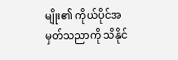မျိုး၏ ကိုယ်ပိုင်အမှတ်သညာကို သိနိုင်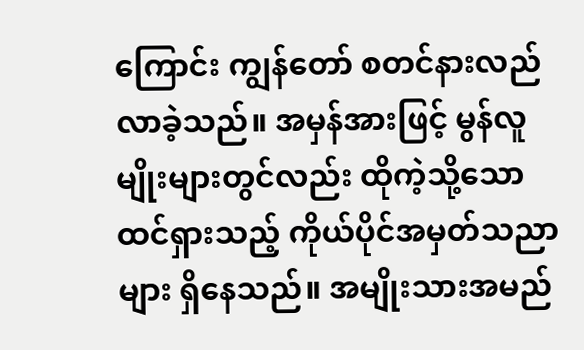ကြောင်း ကျွန်တော် စတင်နားလည်လာခဲ့သည်။ အမှန်အားဖြင့် မွန်လူမျိုးများတွင်လည်း ထိုကဲ့သို့သော ထင်ရှားသည့် ကိုယ်ပိုင်အမှတ်သညာများ ရှိနေသည်။ အမျိုးသားအမည်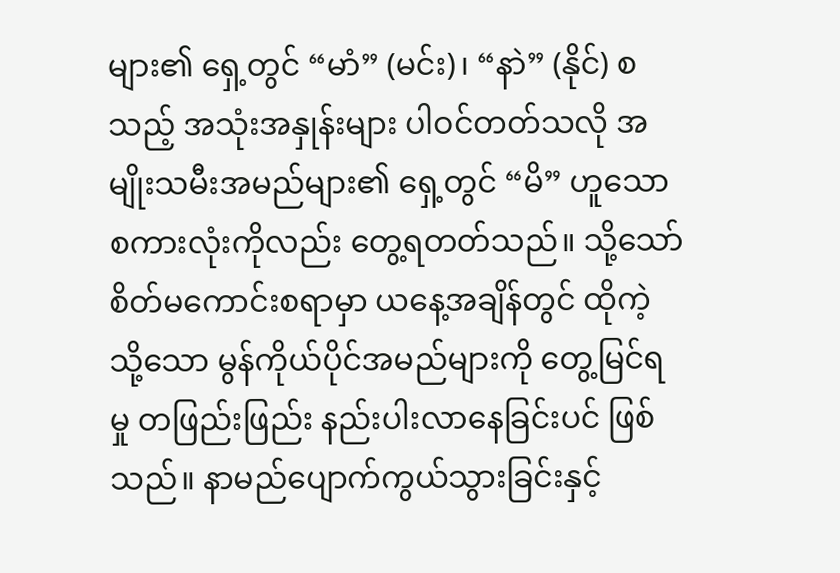များ၏ ရှေ့တွင် “မာံ” (မင်း)၊ “နာဲ” (နိုင်) စသည့် အသုံးအနှုန်းများ ပါဝင်တတ်သလို အမျိုးသမီးအမည်များ၏ ရှေ့တွင် “မိ” ဟူသော စကားလုံးကိုလည်း တွေ့ရတတ်သည်။ သို့သော် စိတ်မကောင်းစရာမှာ ယနေ့အချိန်တွင် ထိုကဲ့သို့သော မွန်ကိုယ်ပိုင်အမည်များကို တွေ့မြင်ရမှု တဖြည်းဖြည်း နည်းပါးလာနေခြင်းပင် ဖြစ်သည်။ နာမည်ပျောက်ကွယ်သွားခြင်းနှင့်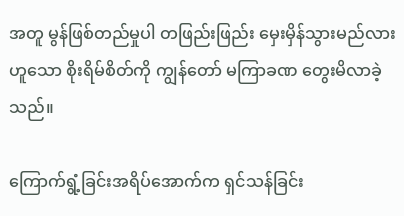အတူ မွန်ဖြစ်တည်မှုပါ တဖြည်းဖြည်း မှေးမှိန်သွားမည်လားဟူသော စိုးရိမ်စိတ်ကို ကျွန်တော် မကြာခဏ တွေးမိလာခဲ့သည်။

ကြောက်ရွံ့ခြင်းအရိပ်အောက်က ရှင်သန်ခြင်း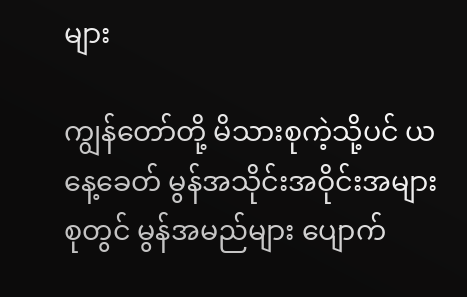များ

ကျွန်တော်တို့ မိသားစုကဲ့သို့ပင် ယနေ့ခေတ် မွန်အသိုင်းအဝိုင်းအများစုတွင် မွန်အမည်များ ပျောက်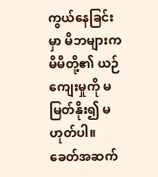ကွယ်နေခြင်းမှာ မိဘများက မိမိတို့၏ ယဉ်ကျေးမှုကို မမြတ်နိုး၍ မဟုတ်ပါ။ ခေတ်အဆက်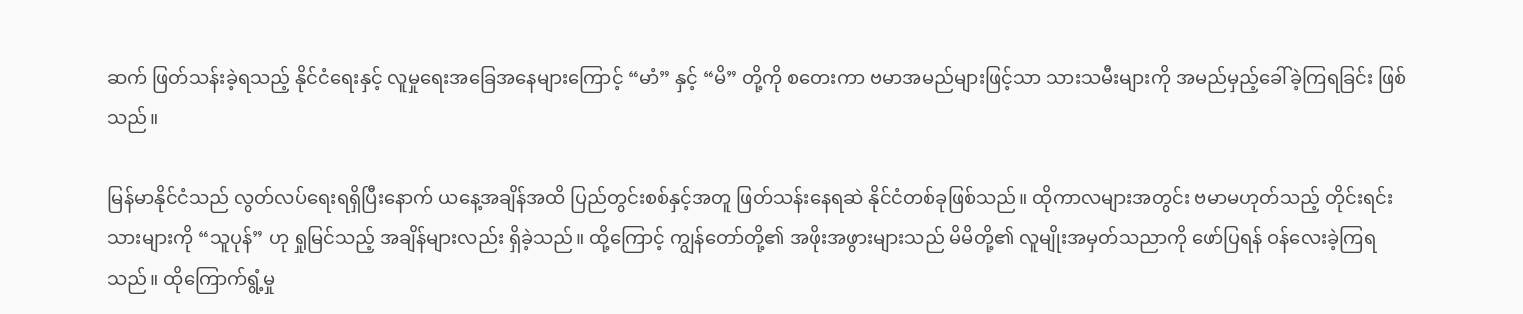ဆက် ဖြတ်သန်းခဲ့ရသည့် နိုင်ငံရေးနှင့် လူမှုရေးအခြေအနေများကြောင့် “မာံ” နှင့် “မိ” တို့ကို စတေးကာ ဗမာအမည်များဖြင့်သာ သားသမီးများကို အမည်မှည့်ခေါ်ခဲ့ကြရခြင်း ဖြစ်သည်။

မြန်မာနိုင်ငံသည် လွတ်လပ်ရေးရရှိပြီးနောက် ယနေ့အချိန်အထိ ပြည်တွင်းစစ်နှင့်အတူ ဖြတ်သန်းနေရဆဲ နိုင်ငံတစ်ခုဖြစ်သည်။ ထိုကာလများအတွင်း ဗမာမဟုတ်သည့် တိုင်းရင်းသားများကို “သူပုန်” ဟု ရှုမြင်သည့် အချိန်များလည်း ရှိခဲ့သည်။ ထို့ကြောင့် ကျွန်တော်တို့၏ အဖိုးအဖွားများသည် မိမိတို့၏ လူမျိုးအမှတ်သညာကို ဖော်ပြရန် ဝန်လေးခဲ့ကြရသည်။ ထိုကြောက်ရွံ့မှု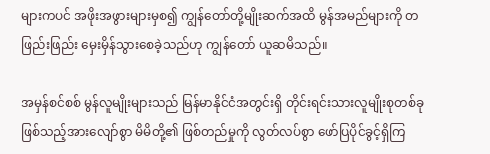များကပင် အဖိုးအဖွားများမှစ၍ ကျွန်တော်တို့မျိုးဆက်အထိ မွန်အမည်များကို တဖြည်းဖြည်း မှေးမှိန်သွားစေခဲ့သည်ဟု ကျွန်တော် ယူဆမိသည်။

အမှန်စင်စစ် မွန်လူမျိုးများသည် မြန်မာနိုင်ငံအတွင်းရှိ တိုင်းရင်းသားလူမျိုးစုတစ်ခု ဖြစ်သည့်အားလျော်စွာ မိမိတို့၏ ဖြစ်တည်မှုကို လွတ်လပ်စွာ ဖော်ပြပိုင်ခွင့်ရှိကြ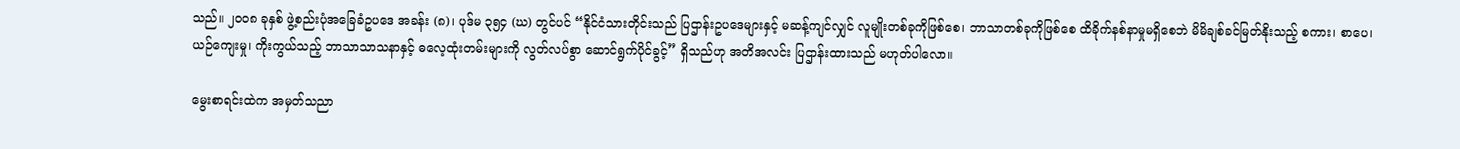သည်။ ၂၀၀၈ ခုနှစ် ဖွဲ့စည်းပုံအခြေခံဥပဒေ အခန်း (၈)၊ ပုဒ်မ ၃၅၄ (ဃ) တွင်ပင် “နိုင်ငံသားတိုင်းသည် ပြဌာန်းဥပဒေများနှင့် မဆန့်ကျင်လျှင် လူမျိုးတစ်ခုကိုဖြစ်စေ၊ ဘာသာတစ်ခုကိုဖြစ်စေ ထိခိုက်နစ်နာမှုမရှိစေဘဲ မိမိချစ်ခင်မြတ်နိုးသည့် စကား၊ စာပေ၊ ယဉ်ကျေးမှု၊ ကိုးကွယ်သည့် ဘာသာသာသနာနှင့် ဓလေ့ထုံးတမ်းများကို လွတ်လပ်စွာ ဆောင်ရွက်ပိုင်ခွင့်” ရှိသည်ဟု အတိအလင်း ပြဌာန်းထားသည် မဟုတ်ပါလော။

မွေးစာရင်းထဲက အမှတ်သညာ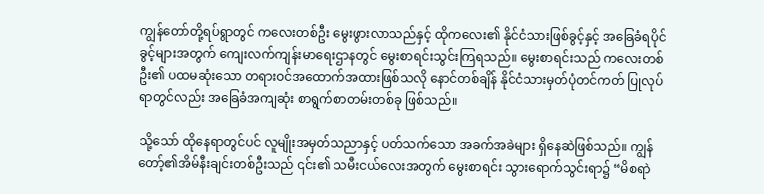ကျွန်တော်တို့ရပ်ရွာတွင် ကလေးတစ်ဦး မွေးဖွားလာသည်နှင့် ထိုကလေး၏ နိုင်ငံသားဖြစ်ခွင့်နှင့် အခြေခံရပိုင်ခွင့်များအတွက် ကျေးလက်ကျန်းမာရေးဌာနတွင် မွေးစာရင်းသွင်းကြရသည်။ မွေးစာရင်းသည် ကလေးတစ်ဦး၏ ပထမဆုံးသော တရားဝင်အထောက်အထားဖြစ်သလို နောင်တစ်ချိန် နိုင်ငံသားမှတ်ပုံတင်ကတ် ပြုလုပ်ရာတွင်လည်း အခြေခံအကျဆုံး စာရွက်စာတမ်းတစ်ခု ဖြစ်သည်။

သို့သော် ထိုနေရာတွင်ပင် လူမျိုးအမှတ်သညာနှင့် ပတ်သက်သော အခက်အခဲများ ရှိနေဆဲဖြစ်သည်။ ကျွန်တော့်၏အိမ်နီးချင်းတစ်ဦးသည် ၎င်း၏ သမီးငယ်လေးအတွက် မွေးစာရင်း သွားရောက်သွင်းရာ၌ “မိစရာဲ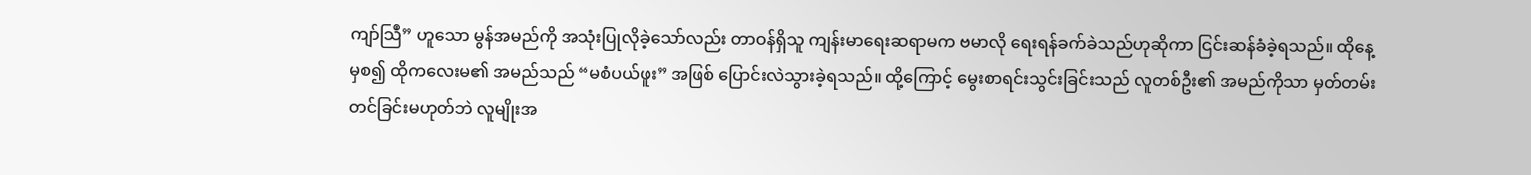ကျာ်သြဳ” ဟူသော မွန်အမည်ကို အသုံးပြုလိုခဲ့သော်လည်း တာဝန်ရှိသူ ကျန်းမာရေးဆရာမက ဗမာလို ရေးရန်ခက်ခဲသည်ဟုဆိုကာ ငြင်းဆန်ခံခဲ့ရသည်။ ထိုနေ့မှစ၍ ထိုကလေးမ၏ အမည်သည် “မစံပယ်ဖူး” အဖြစ် ပြောင်းလဲသွားခဲ့ရသည်။ ထို့ကြောင့် မွေးစာရင်းသွင်းခြင်းသည် လူတစ်ဦး၏ အမည်ကိုသာ မှတ်တမ်းတင်ခြင်းမဟုတ်ဘဲ လူမျိုးအ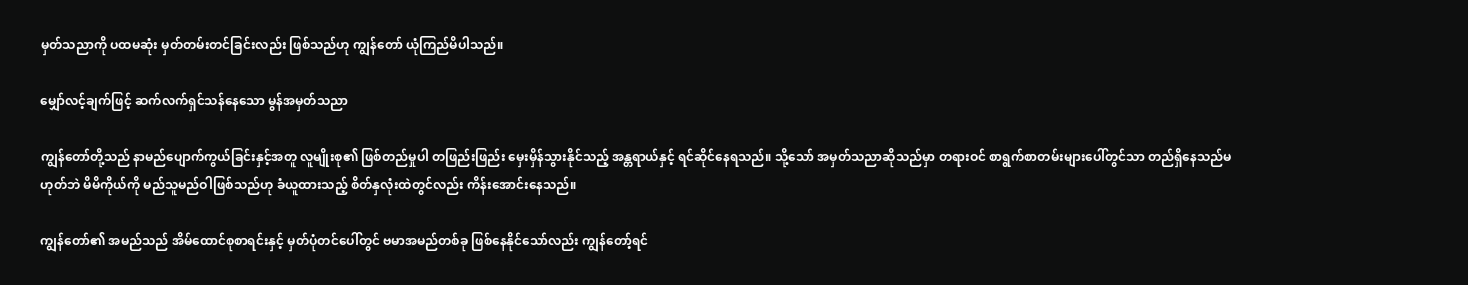မှတ်သညာကို ပထမဆုံး မှတ်တမ်းတင်ခြင်းလည်း ဖြစ်သည်ဟု ကျွန်တော် ယုံကြည်မိပါသည်။

မျှော်လင့်ချက်ဖြင့် ဆက်လက်ရှင်သန်နေသော မွန်အမှတ်သညာ

ကျွန်တော်တို့သည် နာမည်ပျောက်ကွယ်ခြင်းနှင့်အတူ လူမျိုးစု၏ ဖြစ်တည်မှုပါ တဖြည်းဖြည်း မှေးမှိန်သွားနိုင်သည့် အန္တရာယ်နှင့် ရင်ဆိုင်နေရသည်။ သို့သော် အမှတ်သညာဆိုသည်မှာ တရားဝင် စာရွက်စာတမ်းများပေါ်တွင်သာ တည်ရှိနေသည်မဟုတ်ဘဲ မိမိကိုယ်ကို မည်သူမည်ဝါဖြစ်သည်ဟု ခံယူထားသည့် စိတ်နှလုံးထဲတွင်လည်း ကိန်းအောင်းနေသည်။

ကျွန်တော်၏ အမည်သည် အိမ်ထောင်စုစာရင်းနှင့် မှတ်ပုံတင်ပေါ်တွင် ဗမာအမည်တစ်ခု ဖြစ်နေနိုင်သော်လည်း ကျွန်တော့်ရင်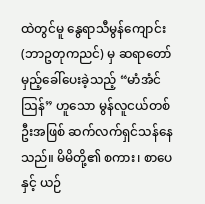ထဲတွင်မူ နွေရာသီမွန်ကျောင်း (ဘာဥတုကညင်) မှ ဆရာတော်မှည့်ခေါ်ပေးခဲ့သည့် “မာံအံင်သြန်” ဟူသော မွန်လူငယ်တစ်ဦးအဖြစ် ဆက်လက်ရှင်သန်နေသည်။ မိမိတို့၏ စကား၊ စာပေနှင့် ယဉ်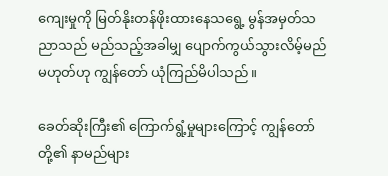ကျေးမှုကို မြတ်နိုးတန်ဖိုးထားနေသရွေ့ မွန်အမှတ်သညာသည် မည်သည့်အခါမျှ ပျောက်ကွယ်သွားလိမ့်မည်မဟုတ်ဟု ကျွန်တော် ယုံကြည်မိပါသည်။

ခေတ်ဆိုးကြီး၏ ကြောက်ရွံ့မှုများကြောင့် ကျွန်တော်တို့၏ နာမည်များ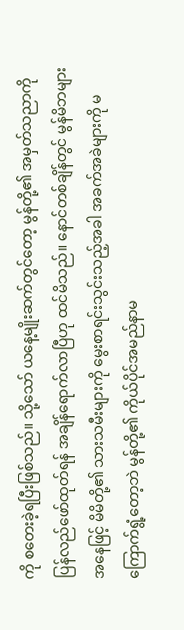ကို စတေးခဲ့ရပြီးဖြစ်သည်။ သို့သော် ယနေ့မျိုးဆက်တွင်တော့ မွန်တို့၏ အမှတ်သညာကို ပြန်လည်ဖော်ထုတ်ရန် အချိန်ရောက်လာပြီဟု ထင်မိသည်။ နောင်တစ်ချိန်တွင် မွန်မိဘများအနေဖြင့် မိမိတို့၏ သားသမီးများကို မွေးစာရင်းသွင်းသည့်အခါ အခက်အခဲများကို မကြောက်ရွံ့တော့ဘဲ မွန်တို့၏ ကိုယ်ပိုင်အမည်နာမ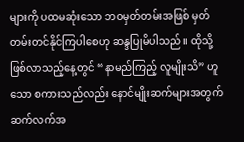များကို ပထမဆုံးသော ဘဝမှတ်တမ်းအဖြစ် မှတ်တမ်းတင်နိုင်ကြပါစေဟု ဆန္ဒပြုမိပါသည်။ ထိုသို့ဖြစ်လာသည့်နေ့တွင် “နာမည်ကြည့် လူမျိုးသိ” ဟူသော စကားသည်လည်း နောင်မျိုးဆက်များအတွက် ဆက်လက်အ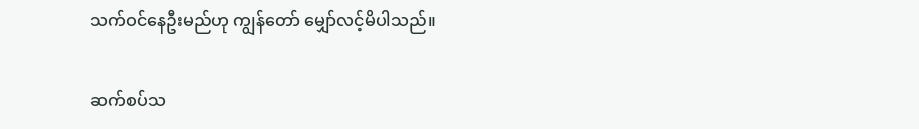သက်ဝင်နေဦးမည်ဟု ကျွန်တော် မျှော်လင့်မိပါသည်။

ဆက်စပ်သ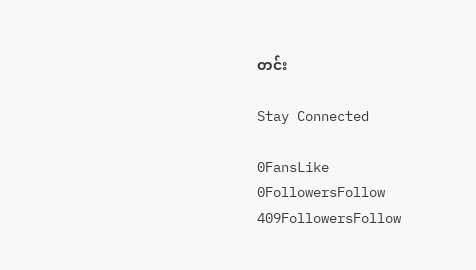တင်း

Stay Connected

0FansLike
0FollowersFollow
409FollowersFollow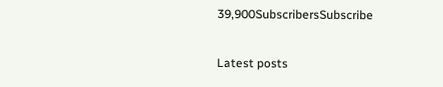39,900SubscribersSubscribe

Latest posts